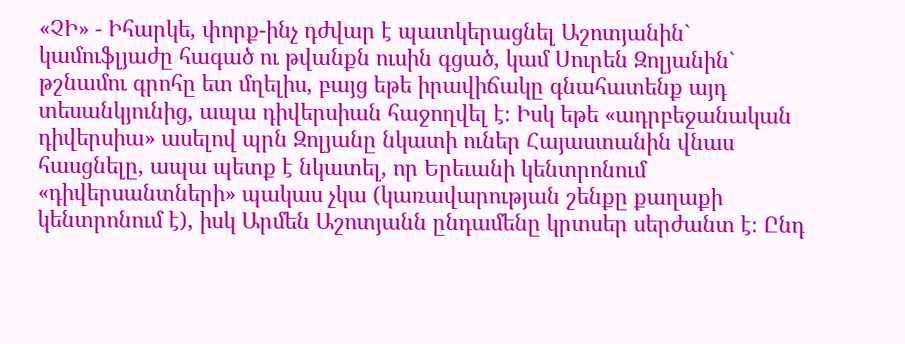«ՉԻ» - Իհարկե, փորք-ինչ դժվար է պատկերացնել Աշոտյանին` կամուֆլյաժը հագած ու թվանքն ուսին գցած, կամ Սուրեն Զոլյանին` թշնամու գրոհը ետ մղելիս, բայց եթե իրավիճակը գնահատենք այդ տեսանկյունից, ապա դիվերսիան հաջողվել է։ Իսկ եթե «ադրբեջանական դիվերսիա» ասելով պրն Զոլյանը նկատի ուներ Հայաստանին վնաս հասցնելը, ապա պետք է նկատել, որ Երեւանի կենտրոնում «դիվերսանտների» պակաս չկա (կառավարության շենքը քաղաքի կենտրոնում է), իսկ Արմեն Աշոտյանն ընդամենը կրտսեր սերժանտ է։ Ընդ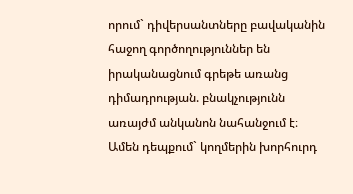որում` դիվերսանտները բավականին հաջող գործողություններ են իրականացնում գրեթե առանց դիմադրության. բնակչությունն առայժմ անկանոն նահանջում է։
Ամեն դեպքում` կողմերին խորհուրդ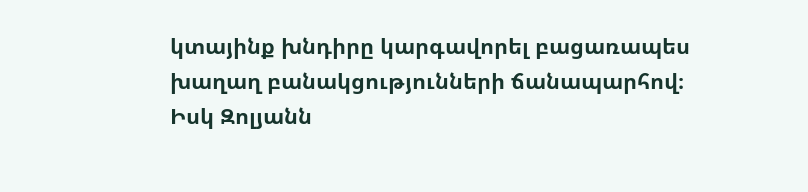կտայինք խնդիրը կարգավորել բացառապես խաղաղ բանակցությունների ճանապարհով։ Իսկ Զոլյանն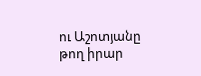ու Աշոտյանը թող իրար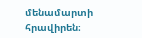մենամարտի հրավիրեն։